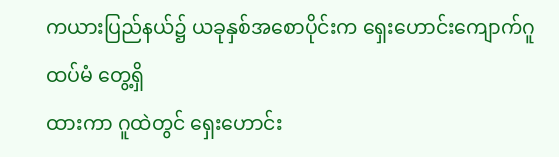ကယားပြည်နယ်၌ ယခုနှစ်အစောပိုင်းက ရှေးဟောင်းကျောက်ဂူ ထပ်မံ တွေ့ရှိ
ထားကာ ဂူထဲတွင် ရှေးဟောင်း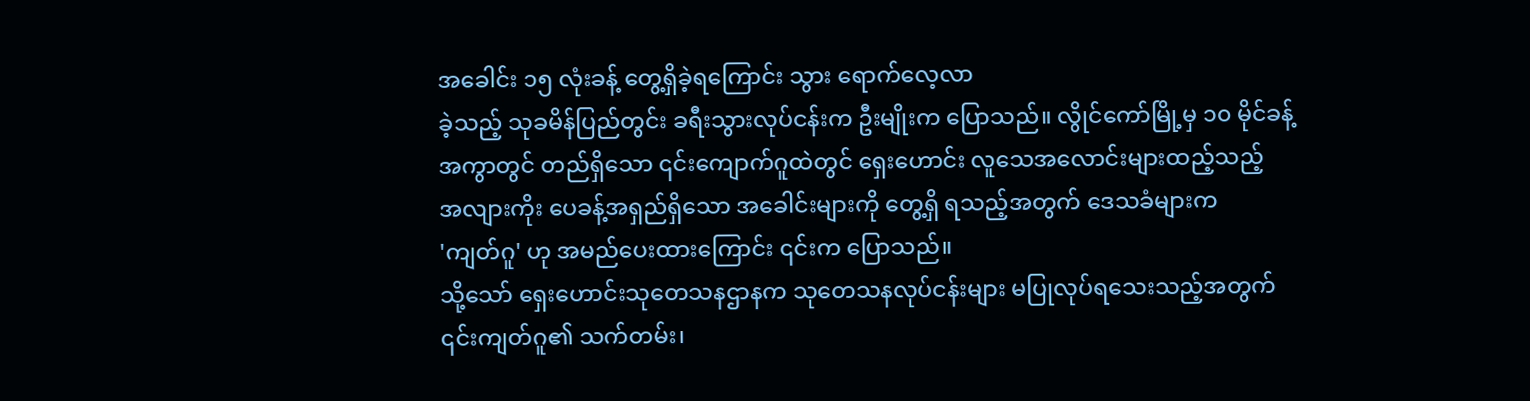အခေါင်း ၁၅ လုံးခန့် တွေ့ရှိခဲ့ရကြောင်း သွား ရောက်လေ့လာ
ခဲ့သည့် သုခမိန်ပြည်တွင်း ခရီးသွားလုပ်ငန်းက ဦးမျိုးက ပြောသည်။ လွိုင်ကော်မြို့မှ ၁၀ မိုင်ခန့်
အကွာတွင် တည်ရှိသော ၎င်းကျောက်ဂူထဲတွင် ရှေးဟောင်း လူသေအလောင်းများထည့်သည့်
အလျားကိုး ပေခန့်အရှည်ရှိသော အခေါင်းများကို တွေ့ရှိ ရသည့်အတွက် ဒေသခံများက
'ကျတ်ဂူ' ဟု အမည်ပေးထားကြောင်း ၎င်းက ပြောသည်။
သို့သော် ရှေးဟောင်းသုတေသနဌာနက သုတေသနလုပ်ငန်းများ မပြုလုပ်ရသေးသည့်အတွက်
၎င်းကျတ်ဂူ၏ သက်တမ်း၊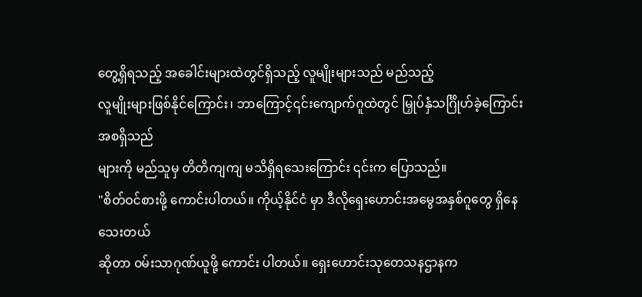တွေ့ရှိရသည့် အခေါင်းများထဲတွင်ရှိသည့် လူမျိုးများသည် မည်သည့်
လူမျိုးများဖြစ်နိုင်ကြောင်း၊ ဘာကြောင့်၎င်းကျောက်ဂူထဲတွင် မြှုပ်နှံသင်္ဂြိုဟ်ခဲ့ကြောင်းအစရှိသည်
များကို မည်သူမှ တိတိကျကျ မသိရှိရသေးကြောင်း ၎င်းက ပြောသည်။
"စိတ်ဝင်စားဖို့ ကောင်းပါတယ်။ ကိုယ့်နိုင်ငံ မှာ ဒီလိုရှေးဟောင်းအမွေအနှစ်ဂူတွေ ရှိနေသေးတယ်
ဆိုတာ ၀မ်းသာဂုဏ်ယူဖို့ ကောင်း ပါတယ်။ ရှေးဟောင်းသုတေသနဌာနက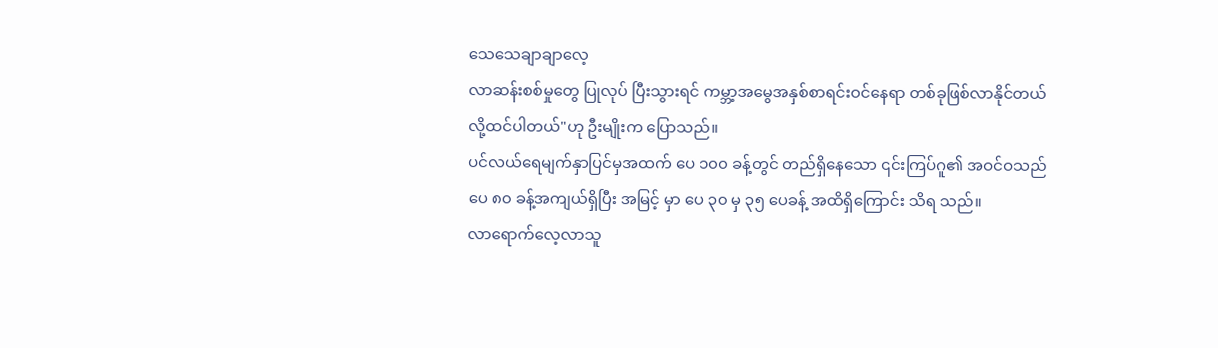သေသေချာချာလေ့
လာဆန်းစစ်မှုတွေ ပြုလုပ် ပြီးသွားရင် ကမ္ဘာ့အမွေအနှစ်စာရင်းဝင်နေရာ တစ်ခုဖြစ်လာနိုင်တယ်
လို့ထင်ပါတယ်"ဟု ဦးမျိုးက ပြောသည်။
ပင်လယ်ရေမျက်နှာပြင်မှအထက် ပေ ၁၀၀ ခန့်တွင် တည်ရှိနေသော ၎င်းကြပ်ဂူ၏ အဝင်ဝသည်
ပေ ၈၀ ခန့်အကျယ်ရှိပြီး အမြင့် မှာ ပေ ၃၀ မှ ၃၅ ပေခန့် အထိရှိကြောင်း သိရ သည်။
လာရောက်လေ့လာသူ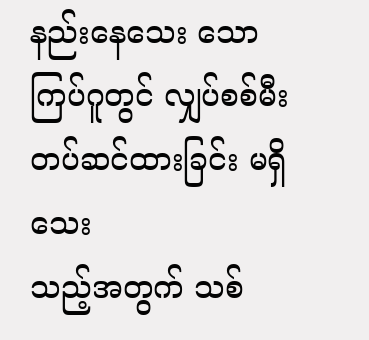နည်းနေသေး သော ကြပ်ဂူတွင် လျှပ်စစ်မီးတပ်ဆင်ထားခြင်း မရှိသေး
သည့်အတွက် သစ်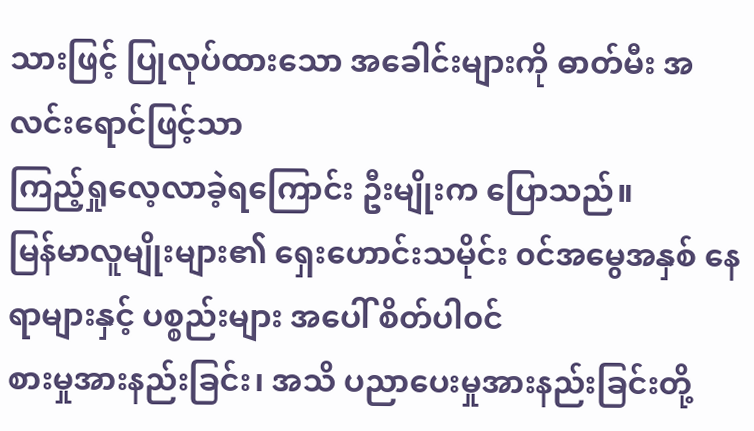သားဖြင့် ပြုလုပ်ထားသော အခေါင်းများကို ဓာတ်မီး အလင်းရောင်ဖြင့်သာ
ကြည့်ရှုလေ့လာခဲ့ရကြောင်း ဦးမျိုးက ပြောသည်။
မြန်မာလူမျိုးများ၏ ရှေးဟောင်းသမိုင်း ၀င်အမွေအနှစ် နေရာများနှင့် ပစ္စည်းများ အပေါ် စိတ်ပါ၀င်
စားမှုအားနည်းခြင်း၊ အသိ ပညာပေးမှုအားနည်းခြင်းတို့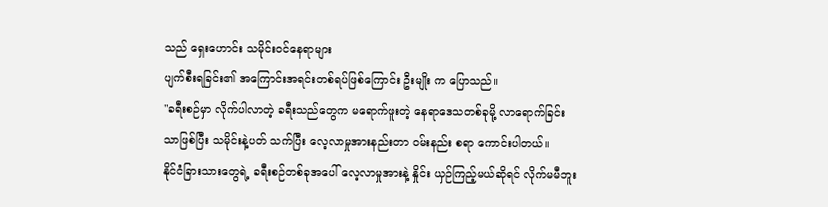သည် ရှေးဟောင်း သမိုင်းဝင်နေရာများ
ပျက်စီးရခြင်း၏ အကြောင်းအရင်းတစ်ရပ်ဖြစ်ကြောင်း ဦးမျိုး က ပြောသည်။
"ခရီးစဉ်မှာ လိုက်ပါလာတဲ့ ခရီးသည်တွေက မရောက်ဖူးတဲ့ နေရာဒေသတစ်ခုမို့ လာရောက်ခြင်း
သာဖြစ်ပြီး သမိုင်းနဲ့ပတ် သက်ပြီး လေ့လာမှုအားနည်းတာ ၀မ်းနည်း စရာ ကောင်းပါတယ်။
နိုင်ငံခြားသားတွေရဲ့ ခရီးစဉ်တစ်ခုအပေါ် လေ့လာမှုအားနဲ့ နှိုင်း ယှဉ်ကြည့်မယ်ဆိုရင် လိုက်မမီဘူး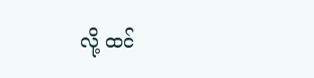လို့ ထင်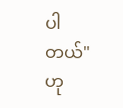ပါ တယ်"ဟု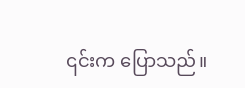၎င်းက ပြောသည်။